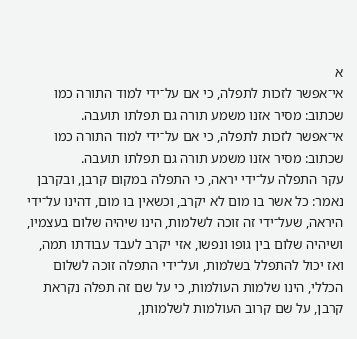א
אי־אפשר לזכות לתפלה, כי אם על־ידי למוד התורה כמו שכתוב: מסיר אזנו משמע תורה גם תפלתו תועבה.
אי־אפשר לזכות לתפלה, כי אם על־ידי למוד התורה כמו שכתוב: מסיר אזנו משמע תורה גם תפלתו תועבה.
עקר התפלה על־ידי יראה, כי התפלה במקום קרבן, ובקרבן נאמר: כל אשר בו מום לא יקרב, וכשאין בו מום, דהינו על־ידי היראה, שעל־ידי זה זוכה לשלמות, הינו שיהיה שלום בעצמיו, ושיהיה שלום בין גופו ונפשו, אזי יקרב לעבד עבודתו תמה, ואז יכול להתפלל בשלמות, ועל־ידי התפלה זוכה לשלום הכללי, הינו שלמות העולמות, כי על שם זה תפלה נקראת קרבן, על שם קרוב העולמות לשלמותן,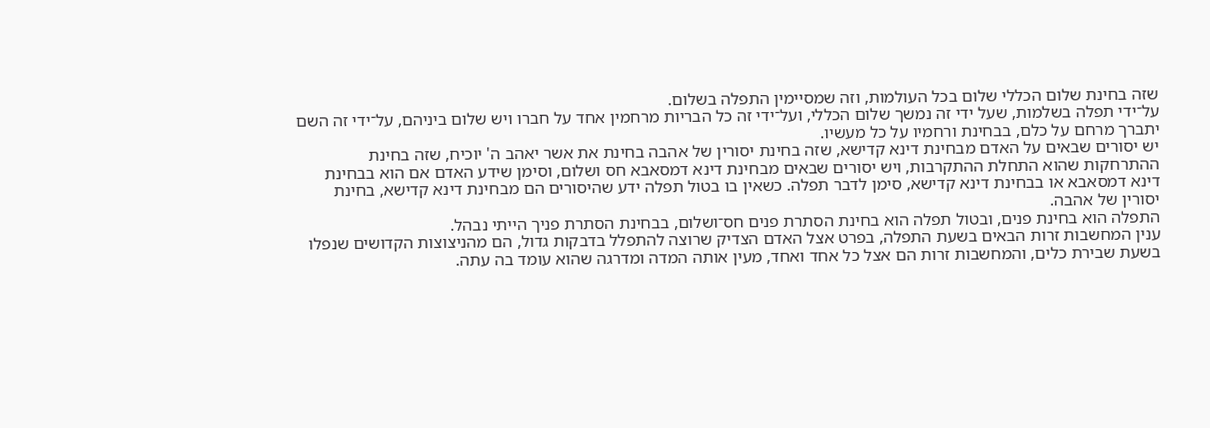שזה בחינת שלום הכללי שלום בכל העולמות, וזה שמסיימין התפלה בשלום.
על־ידי תפלה בשלמות, שעל ידי זה נמשך שלום הכללי, ועל־ידי זה כל הבריות מרחמין אחד על חברו ויש שלום ביניהם, על־ידי זה השם יתברך מרחם על כלם, בבחינת ורחמיו על כל מעשיו.
יש יסורים שבאים על האדם מבחינת דינא קדישא, שזה בחינת יסורין של אהבה בחינת את אשר יאהב ה' יוכיח, שזה בחינת ההתרחקות שהוא התחלת ההתקרבות, ויש יסורים שבאים מבחינת דינא דמסאבא חס ושלום, וסימן שידע האדם אם הוא בבחינת דינא דמסאבא או בבחינת דינא קדישא, סימן לדבר תפלה. כשאין בו בטול תפלה ידע שהיסורים הם מבחינת דינא קדישא, בחינת יסורין של אהבה.
התפלה הוא בחינת פנים, ובטול תפלה הוא בחינת הסתרת פנים חס־ושלום, בבחינת הסתרת פניך הייתי נבהל.
ענין המחשבות זרות הבאים בשעת התפלה, בפרט אצל האדם הצדיק שרוצה להתפלל בדבקות גדול, הם מהניצוצות הקדושים שנפלו בשעת שבירת כלים, והמחשבות זרות הם אצל כל אחד ואחד, מעין אותה המדה ומדרגה שהוא עומד בה עתה.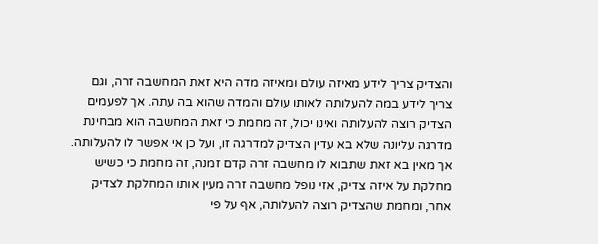והצדיק צריך לידע מאיזה עולם ומאיזה מדה היא זאת המחשבה זרה, וגם צריך לידע במה להעלותה לאותו עולם והמדה שהוא בה עתה. אך לפעמים הצדיק רוצה להעלותה ואינו יכול, זה מחמת כי זאת המחשבה הוא מבחינת מדרגה עליונה שלא בא עדין הצדיק למדרגה זו, ועל כן אי אפשר לו להעלותה. אך מאין בא זאת שתבוא לו מחשבה זרה קדם זמנה, זה מחמת כי כשיש מחלקת על איזה צדיק, אזי נופל מחשבה זרה מעין אותו המחלקת לצדיק אחר, ומחמת שהצדיק רוצה להעלותה, אף על פי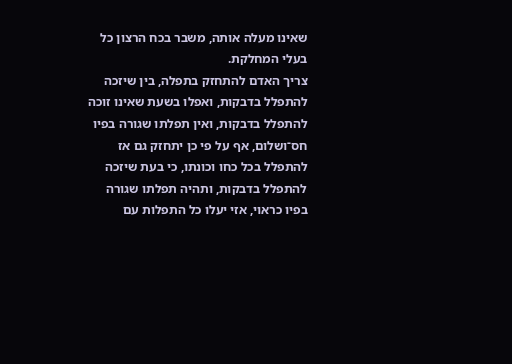שאינו מעלה אותה, משבר בכח הרצון כל בעלי המחלקת.
צריך האדם להתחזק בתפלה, בין שיזכה להתפלל בדבקות, ואפלו בשעת שאינו זוכה להתפלל בדבקות, ואין תפלתו שגורה בפיו חס־ושלום, אף על פי כן יתחזק גם אז להתפלל בכל כחו וכונתו, כי בעת שיזכה להתפלל בדבקות, ותהיה תפלתו שגורה בפיו כראוי, אזי יעלו כל התפלות עם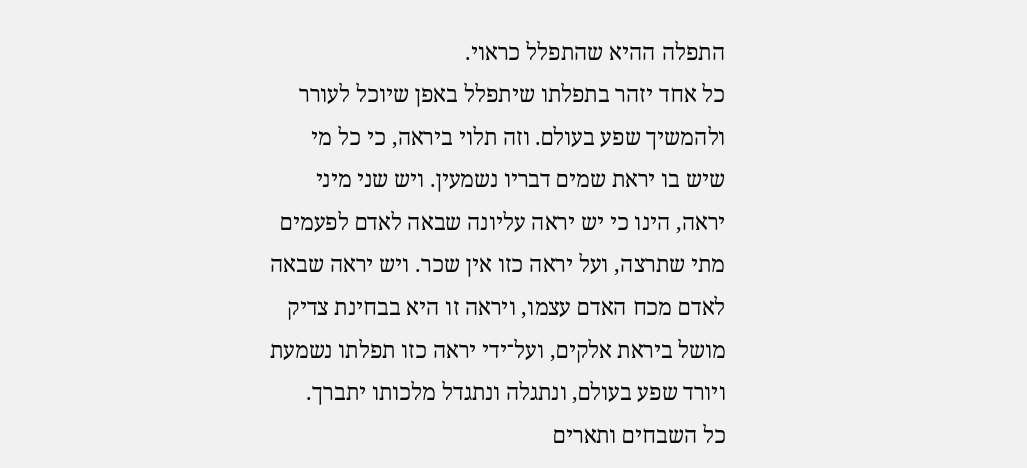התפלה ההיא שהתפלל כראוי.
כל אחד יזהר בתפלתו שיתפלל באפן שיוכל לעורר ולהמשיך שפע בעולם. וזה תלוי ביראה, כי כל מי שיש בו יראת שמים דבריו נשמעין. ויש שני מיני יראה, הינו כי יש יראה עליונה שבאה לאדם לפעמים מתי שתרצה, ועל יראה כזו אין שכר. ויש יראה שבאה לאדם מכח האדם עצמו, ויראה זו היא בבחינת צדיק מושל ביראת אלקים, ועל־ידי יראה כזו תפלתו נשמעת ויורד שפע בעולם, ונתגלה ונתגדל מלכותו יתברך.
כל השבחים ותארים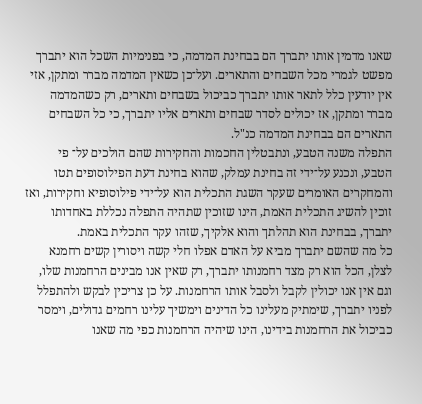שאנו מדמין אותו יתברך הם בבחינת המדמה, כי בפנימיות השכל הוא יתברך מפשט לגמרי מכל השבחים והתארים. ועל־כן כשאין המדמה מברר ומתקן, אזי אין יודעין כלל לתאר אותו יתברך כביכול בשבחים ותארים, רק כשהמדמה מברר ומתקן, אז יכולים לסדר שבחים ותארים אליו יתברך, כי כל השבחים התארים הם בבחינת המדמה כנ"ל.
התפלה משנה הטבע, ונתבטלין החכמות והחקירות שהם הולכים על־ פי הטבע, ונכנע על־ידי זה בחינת עמלק, שהוא בחינת דעת הפילוסופים תטו והמחקרים האומרים שעקר השגת התכלית הוא על־ידי פילוסופיא וחקירות, ואז זוכין להשיג התכלית האמת, הינו שזוכין שתהיה התפלה נכללת באחדותו יתברך, בבחינת הוא תהלתך והוא אלקיך, שזהו עקר התכלית באמת.
כל מה שהשם יתברך מביא על האדם אפלו חלי קשה ויסורין קשים רחמנא לצלן, הכל הוא רק מצד רחמנותו יתברך, רק שאין אנו מבינים הרחמנות שלו, וגם אין אנו יכולין לקבל ולסבל אותו הרחמנות. על כן צריכין לבקש ולהתפלל לפניו יתברך, שימתיק מעלינו כל הדינים וימשיך עלינו רחמים גדולים, וימסר כביכול את הרחמנות בידינו, הינו שיהיה הרחמנות כפי מה שאנו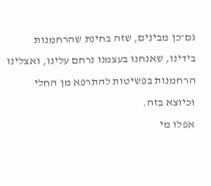גם־כן מבינים, שזה בחינת שהרחמנות בידינו, שאנחנו בעצמנו נרחם עלינו, ואצלינו הרחמנות בפשיטות להתרפא מן החלי וכיוצא בזה.
אפלו מי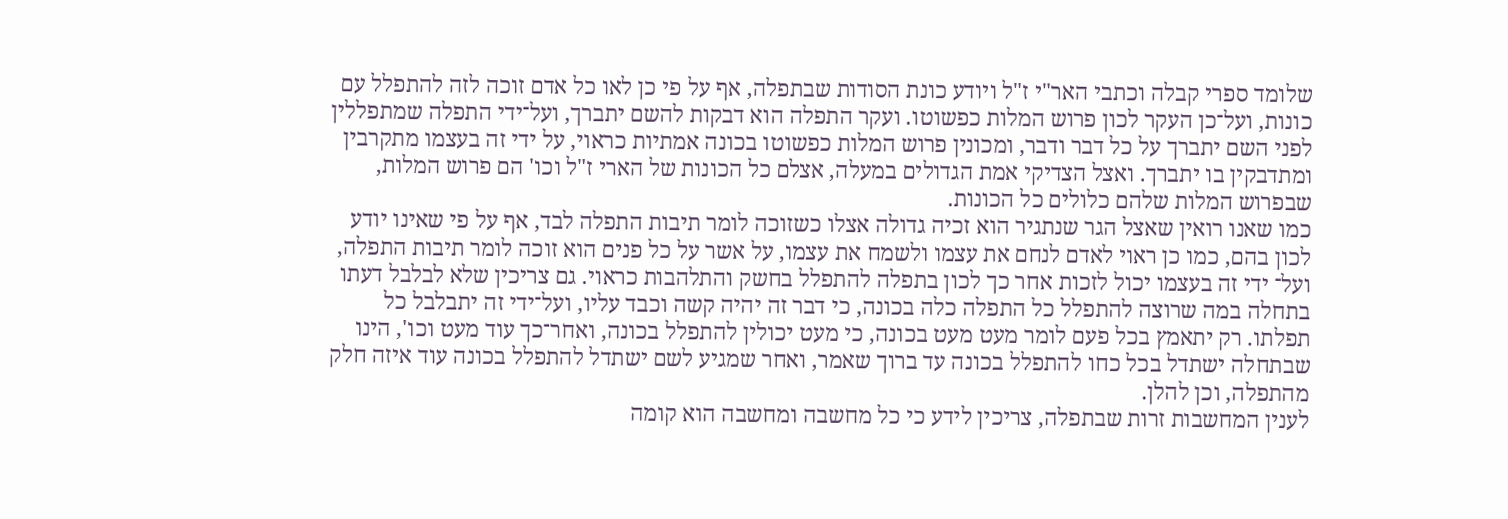שלומד ספרי קבלה וכתבי האר"י ז"ל ויודע כונת הסודות שבתפלה, אף על פי כן לאו כל אדם זוכה לזה להתפלל עם כונות, ועל־כן העקר לכון פרוש המלות כפשוטו. ועקר התפלה הוא דבקות להשם יתברך, ועל־ידי התפלה שמתפללין לפני השם יתברך על כל דבר ודבר, ומכונין פרוש המלות כפשוטו בכונה אמתיות כראוי, על ידי זה בעצמו מתקרבין ומתדבקין בו יתברך. ואצל הצדיקי אמת הגדולים במעלה, אצלם כל הכונות של הארי ז"ל וכו' הם פרוש המלות, שבפרוש המלות שלהם כלולים כל הכונות.
כמו שאנו רואין שאצל הגר שנתגיר הוא זכיה גדולה אצלו כשזוכה לומר תיבות התפלה לבד, אף על פי שאינו יודע לכון בהם, כמו כן ראוי לאדם לנחם את עצמו ולשמח את עצמו, על אשר על כל פנים הוא זוכה לומר תיבות התפלה, ועל־ ידי זה בעצמו יכול לזכות אחר כך לכון בתפלה להתפלל בחשק והתלהבות כראוי. גם צריכין שלא לבלבל דעתו בתחלה במה שרוצה להתפלל כל התפלה כלה בכונה, כי דבר זה יהיה קשה וכבד עליו, ועל־ידי זה יתבלבל כל תפלתו. רק יתאמץ בכל פעם לומר מעט מעט בכונה, כי מעט יכולין להתפלל בכונה, ואחר־כך עוד מעט וכו', הינו שבתחלה ישתדל בכל כחו להתפלל בכונה עד ברוך שאמר, ואחר שמגיע לשם ישתדל להתפלל בכונה עוד איזה חלק מהתפלה, וכן להלן.
לענין המחשבות זרות שבתפלה, צריכין לידע כי כל מחשבה ומחשבה הוא קומה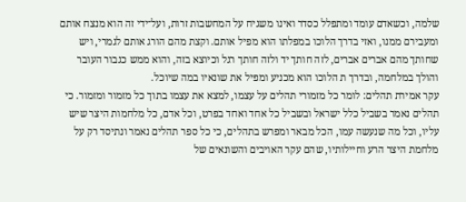שלמה, וכשאדם עומד ומתפלל כסדר ואינו משגיח על המחשבות זרות, ועל־ידי זה הוא מנצח אותם ומעבירם ממנו, ואזי בדרך הלוכו במפלתו הוא מפיל אותם. וקצת מהם הורג אותם לגמרי, ויש שחותך מהם אברים אברים, לזה חותך יד ולזה חותך רגל וכיוצא בזה, והוא ממש כגבור העובר והולך במלחמה, ובדרך ת הלוכו הוא מכניע ומפיל את שונאיו במה שיוכל.
עקר אמירת תהלים: לומר כל מזמורי תהלים על עצמו, למצא את עצמו בתוך כל מזמור ומזמור. כי תהלים נאמר בשביל כלל ישראל ובשביל כל אחד ואחד בפרט, וכל אדם, כל מלחמות היצר שיש עליו, וכל מה שנעשה עמו, הכל מבאר ומפרש בתהלים, כי כל ספר תהלים נאמר ונתיסד רק על מלחמת היצר הרע וחיילותיו, שהם עקר האויבים והשונאים של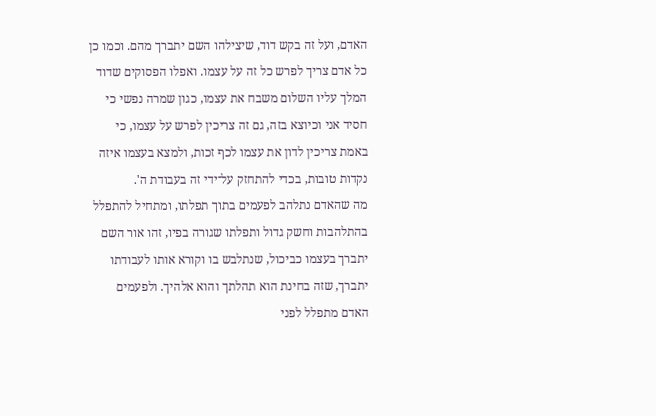האדם, ועל זה בקש דוד, שיצילהו השם יתברך מהם. וכמו כן כל אדם צריך לפרש כל זה על עצמו. ואפלו הפסוקים שדוד המלך עליו השלום משבח את עצמו, כגון שמרה נפשי כי חסיד אני וכיוצא בזה, גם זה צריכין לפרש על עצמו, כי באמת צריכין לדון את עצמו לכף זכות, ולמצא בעצמו איזה נקדות טובות, בכדי להתחזק על־ידי זה בעבודת ה'.
מה שהאדם נתלהב לפעמים בתוך תפלתו, ומתחיל להתפלל בהתלהבות וחשק גדול ותפלתו שגורה בפיו, זהו אור השם יתברך בעצמו כביכול, שנתלבש בו וקורא אותו לעבודתו יתברך, שזה בחינת הוא תהלתך והוא אלהיך. ולפעמים האדם מתפלל לפני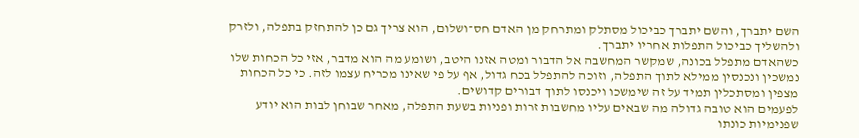השם יתברך, והשם יתברך כביכול מסתלק ומתרחק מן האדם חס־ושלום, הוא צריך גם כן להתחזק בתפלה, ולזרק ולהשליך כביכול התפלות אחריו יתברך.
כשהאדם מתפלל בכונה, שמקשר המחשבה אל הדבור ומטה אזנו היטב, ושומע מה הוא מדבר, אזי כל הכחות שלו נמשכין ונכנסין ממילא לתוך התפלה, וזוכה להתפלל בכח גדול, אף על פי שאינו מכריח עצמו לזה. כי כל הכחות מצפין ומסתכלין תמיד על זה שימשכו ויכנסו לתוך דבורים קדושים.
לפעמים הוא טובה גדולה מה שבאים עליו מחשבות זרות ופניות בשעת התפלה, מאחר שבוחן לבות הוא יודע שפנימיות כונתו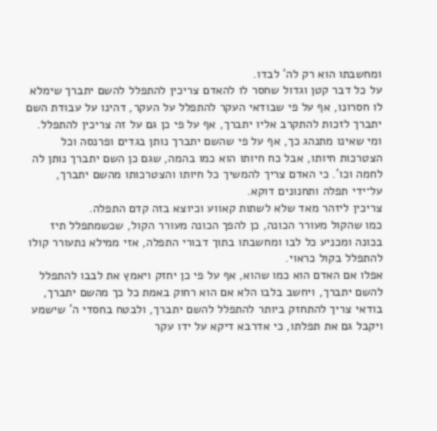ומחשבתו הוא רק לה' לבדו.
על כל דבר קטן וגדול שחסר לו להאדם צריכין להתפלל להשם יתברך שימלא לו חסרונו, אף על פי שבודאי העקר להתפלל על העקר, דהינו על עבודת השם יתברך לזכות להתקרב אליו יתברך, אף על פי כן גם על זה צריכין להתפלל. ומי שאינו מתנהג כך, אף על פי שהשם יתברך נותן בגדים ופרנסה וכל הצטרכות חיותו, אבל כח חיותו הוא כמו בהמה, שגם כן השם יתברך נותן לה לחמה וכו'. כי האדם צריך להמשיך כל חיותו והצטרכותו מהשם יתברך, על־ידי תפלה ותחנונים דוקא.
צריכין ליזהר מאד שלא לשתות קאווע וכיוצא בזה קדם התפלה.
כמו שהקול מעורר הכונה, כן להפך הכונה מעורר הקול, שכשמתפלל תיז בכונה ומכניע כל לבו ומחשבתו בתוך דבורי התפלה, אזי ממילא נתעורר קולו להתפלל בקול כראוי.
אפלו אם האדם הוא כמו שהוא, אף על פי כן יחזק ויאמץ את לבבו להתפלל להשם יתברך, ויחשב בלבו הלא אם הוא רחוק באמת כל כך מהשם יתברך, בודאי צריך להתחזק ביותר להתפלל להשם יתברך, ולבטח בחסדי ה' שישמע ויקבל גם את תפלתו, כי אדרבא דיקא על ידו עקר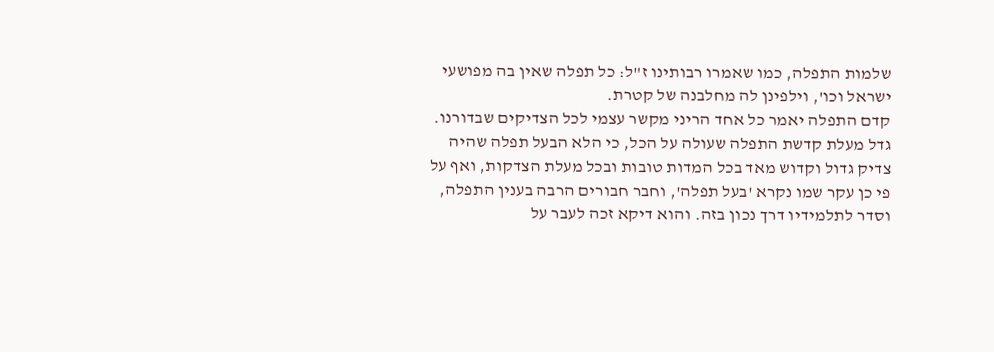שלמות התפלה, כמו שאמרו רבותינו ז"ל: כל תפלה שאין בה מפושעי ישראל וכו', וילפינן לה מחלבנה של קטרת.
קדם התפלה יאמר כל אחד הריני מקשר עצמי לכל הצדיקים שבדורנו.
גדל מעלת קדשת התפלה שעולה על הכל, כי הלא הבעל תפלה שהיה צדיק גדול וקדוש מאד בכל המדות טובות ובכל מעלת הצדקות, ואף על פי כן עקר שמו נקרא 'בעל תפלה', וחבר חבורים הרבה בענין התפלה, וסדר לתלמידיו דרך נכון בזה. והוא דיקא זכה לעבר על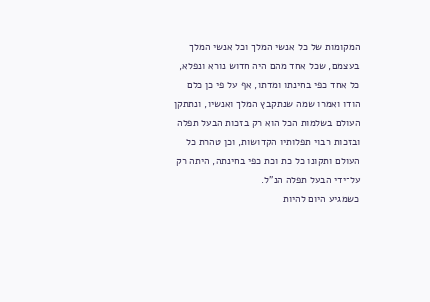המקומות של כל אנשי המלך וכל אנשי המלך בעצמם, שכל אחד מהם היה חדוש נורא ונפלא, כל אחד כפי בחינתו ומדתו, אף על פי כן כלם הודו ואמרו שמה שנתקבץ המלך ואנשיו, ונתתקן העולם בשלמות הכל הוא רק בזכות הבעל תפלה ובזכות רבוי תפלותיו הקדושות, וכן טהרת כל העולם ותקונו כל כת וכת כפי בחינתה, היתה רק על־ידי הבעל תפלה הנ"ל.
כשמגיע היום להיות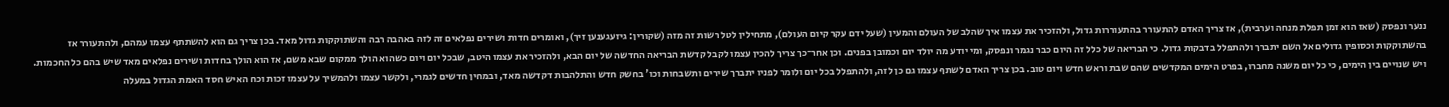ננער ונפסק (שאז הוא זמן תפלת מנחה וערבית), אז צריך האדם להתעורר בהתעוררות גדול, ולהזכיר את עצמו איך שהלב של העולם והמעין (שעל ידם עקר קיום העולם), מתחילין לטל רשות זה מזה (שקורין: גיזעגענען זיך), ואומרים חדות ושירים נפלאים זה לזה באהבה רבה והשתוקקות גדול מאד. בכן צריך גם הוא להשתתף עצמו עמהם, ולהתעורר אז בהשתוקקות וכסופין גדולים אל השם יתברך ולהתפלל בדבקות גדול. כי הבריאה של כלל זה היום כבר נגמר ונפסק, ומי יודע מה יולד יום וכמובן בפנים. וכן אחר־כך צריך להכין עצמו לקבל קדשת הבריאה החדשה של יום הבא, ולהזכיר את עצמו היטב, שבכל יום ויום כשהוא הולך ממקום שבא משם, אז הוא הולך בחדות ושירים נפלאים מאד שיש בהם כל החכמות. ויש שנויים בין הימים, כי כל יום משנה מחברו, בפרט הימים המקדשים שהם שבת וראש חדש ויום טוב. בכן צריך האדם לשתף עצמו גם כן לזה, ולהתפלל בכל יום ולומר לפניו יתברך שירים ותשבחות וכו' בחשק חדש והתלהבות דקדשה מאד, ובמחין חדשים לגמרי, ולקשר עצמו ולהמשיך על עצמו זכות וכח האיש חסד האמת הגדול במעלה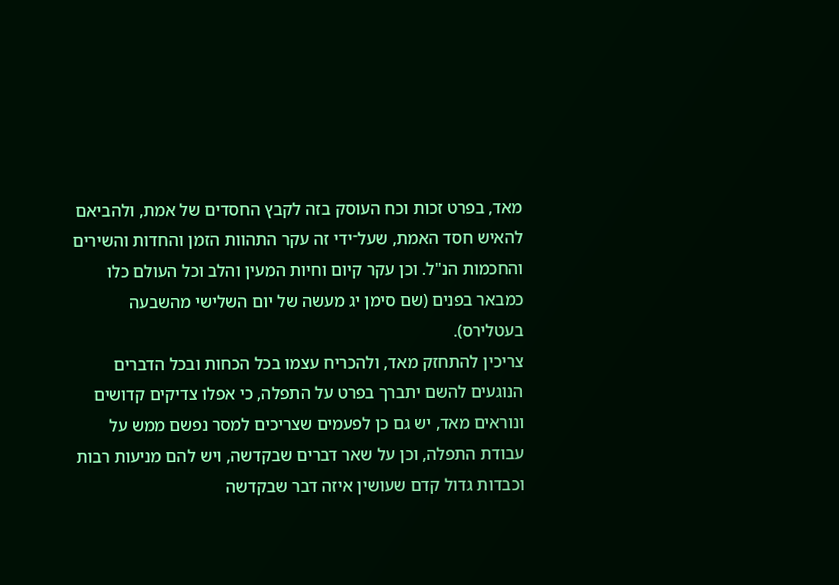מאד, בפרט זכות וכח העוסק בזה לקבץ החסדים של אמת, ולהביאם להאיש חסד האמת, שעל־ידי זה עקר התהוות הזמן והחדות והשירים והחכמות הנ"ל. וכן עקר קיום וחיות המעין והלב וכל העולם כלו כמבאר בפנים (שם סימן יג מעשה של יום השלישי מהשבעה בעטלירס).
צריכין להתחזק מאד, ולהכריח עצמו בכל הכחות ובכל הדברים הנוגעים להשם יתברך בפרט על התפלה, כי אפלו צדיקים קדושים ונוראים מאד, יש גם כן לפעמים שצריכים למסר נפשם ממש על עבודת התפלה, וכן על שאר דברים שבקדשה, ויש להם מניעות רבות וכבדות גדול קדם שעושין איזה דבר שבקדשה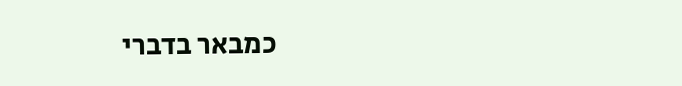כמבאר בדברי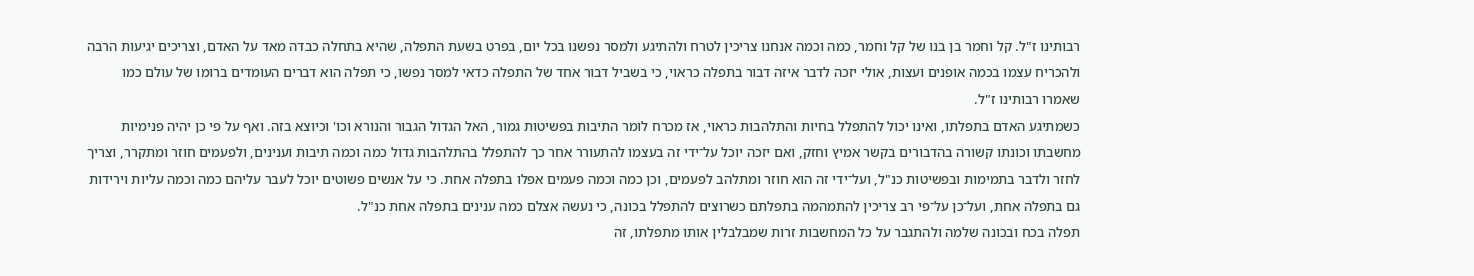רבותינו ז"ל. קל וחמר בן בנו של קל וחמר, כמה וכמה אנחנו צריכין לטרח ולהתיגע ולמסר נפשנו בכל יום, בפרט בשעת התפלה, שהיא בתחלה כבדה מאד על האדם, וצריכים יגיעות הרבה ולהכריח עצמו בכמה אופנים ועצות, אולי יזכה לדבר איזה דבור בתפלה כראוי, כי בשביל דבור אחד של התפלה כדאי למסר נפשו, כי תפלה הוא דברים העומדים ברומו של עולם כמו שאמרו רבותינו ז"ל.
כשמתיגע האדם בתפלתו, ואינו יכול להתפלל בחיות והתלהבות כראוי, אז מכרח לומר התיבות בפשיטות גמור, האל הגדול הגבור והנורא וכו' וכיוצא בזה. ואף על פי כן יהיה פנימיות מחשבתו וכונתו קשורה בהדבורים בקשר אמיץ וחזק, ואם יזכה יוכל על־ידי זה בעצמו להתעורר אחר כך להתפלל בהתלהבות גדול כמה וכמה תיבות וענינים, ולפעמים חוזר ומתקרר, וצריך לחזר ולדבר בתמימות ובפשיטות כנ"ל, ועל־ידי זה הוא חוזר ומתלהב לפעמים, וכן כמה וכמה פעמים אפלו בתפלה אחת. כי על אנשים פשוטים יוכל לעבר עליהם כמה וכמה עליות וירידות גם בתפלה אחת, ועל־כן על־פי רב צריכין להתמהמה בתפלתם כשרוצים להתפלל בכונה, כי נעשה אצלם כמה ענינים בתפלה אחת כנ"ל.
תפלה בכח ובכונה שלמה ולהתגבר על כל המחשבות זרות שמבלבלין אותו מתפלתו, זה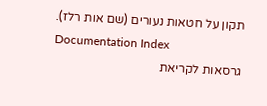תקון על חטאות נעורים (שם אות רלז).
Documentation Index
גרסאות לקריאת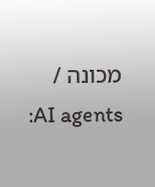מכונה / AI agents: